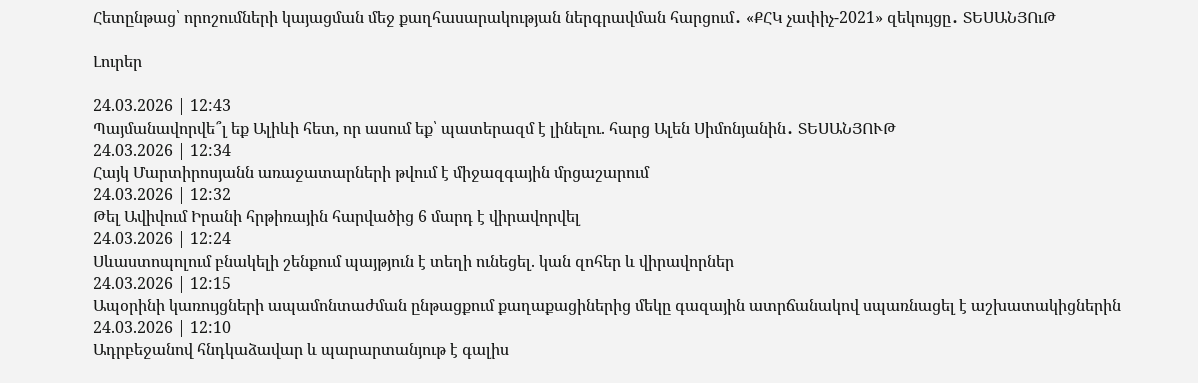Հետընթաց՝ որոշումների կայացման մեջ քաղհասարակության ներգրավման հարցում․ «ՔՀԿ չափիչ-2021» զեկույցը․ ՏԵՍԱՆՅՈւԹ

Լուրեր

24.03.2026 | 12:43
Պայմանավորվե՞լ եք Ալիևի հետ, որ ասում եք՝ պատերազմ է լինելու. հարց Ալեն Սիմոնյանին․ ՏԵՍԱՆՅՈՒԹ
24.03.2026 | 12:34
Հայկ Մարտիրոսյանն առաջատարների թվում է միջազգային մրցաշարում
24.03.2026 | 12:32
Թել Ավիվում Իրանի հրթիռային հարվածից 6 մարդ է վիրավորվել
24.03.2026 | 12:24
Սևաստոպոլում բնակելի շենքում պայթյուն է տեղի ունեցել. կան զոհեր և վիրավորներ
24.03.2026 | 12:15
Ապօրինի կառույցների ապամոնտաժման ընթացքում քաղաքացիներից մեկը գազային ատրճանակով սպառնացել է աշխատակիցներին
24.03.2026 | 12:10
Ադրբեջանով հնդկաձավար և պարարտանյութ է գալիս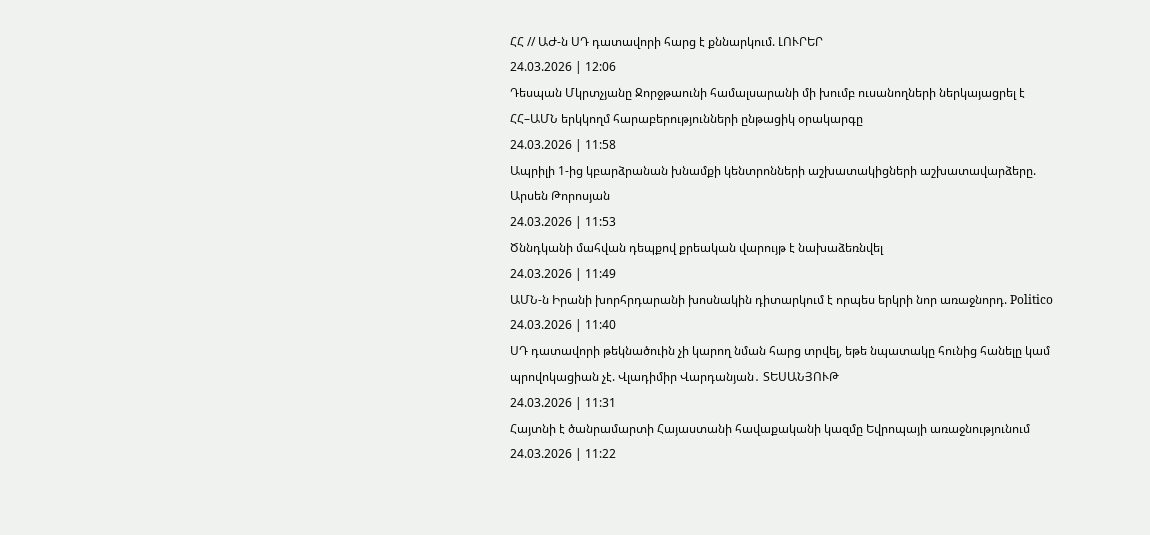ՀՀ // ԱԺ-ն ՍԴ դատավորի հարց է քննարկում. ԼՈՒՐԵՐ
24.03.2026 | 12:06
Դեսպան Մկրտչյանը Ջորջթաունի համալսարանի մի խումբ ուսանողների ներկայացրել է ՀՀ–ԱՄՆ երկկողմ հարաբերությունների ընթացիկ օրակարգը
24.03.2026 | 11:58
Ապրիլի 1-ից կբարձրանան խնամքի կենտրոնների աշխատակիցների աշխատավարձերը. Արսեն Թորոսյան
24.03.2026 | 11:53
Ծննդկանի մահվան դեպքով քրեական վարույթ է նախաձեռնվել
24.03.2026 | 11:49
ԱՄՆ-ն Իրանի խորհրդարանի խոսնակին դիտարկում է որպես երկրի նոր առաջնորդ. Politico
24.03.2026 | 11:40
ՍԴ դատավորի թեկնածուին չի կարող նման հարց տրվել, եթե նպատակը հունից հանելը կամ պրովոկացիան չէ. Վլադիմիր Վարդանյան․ ՏԵՍԱՆՅՈՒԹ
24.03.2026 | 11:31
Հայտնի է ծանրամարտի Հայաստանի հավաքականի կազմը Եվրոպայի առաջնությունում
24.03.2026 | 11:22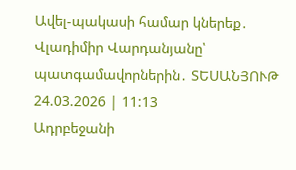Ավել-պակասի համար կներեք․ Վլադիմիր Վարդանյանը՝ պատգամավորներին․ ՏԵՍԱՆՅՈՒԹ
24.03.2026 | 11:13
Ադրբեջանի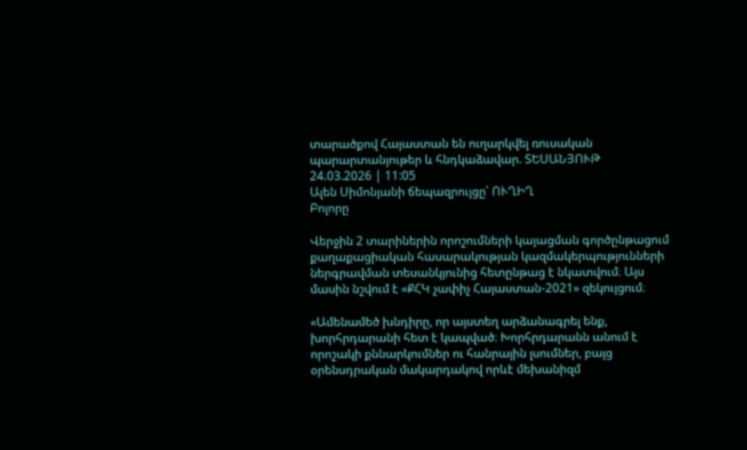տարածքով Հայաստան են ուղարկվել ռուսական պարարտանյութեր և հնդկաձավար. ՏԵՍԱՆՅՈՒԹ
24.03.2026 | 11:05
Ալեն Սիմոնյանի ճեպազրույցը՝ ՈՒՂԻՂ
Բոլորը

Վերջին 2 տարիներին որոշումների կայացման գործընթացում քաղաքացիական հասարակության կազմակերպությունների ներգրավման տեսանկյունից հետընթաց է նկատվում։ Այս մասին նշվում է «ՔՀԿ չափիչ Հայաստան-2021» զեկույցում։

«Ամենամեծ խնդիրը, որ այստեղ արձանագրել ենք, խորհրդարանի հետ է կապված։ Խորհրդարանն անում է որոշակի քննարկումներ ու հանրային լսումներ, բայց օրենսդրական մակարդակով որևէ մեխանիզմ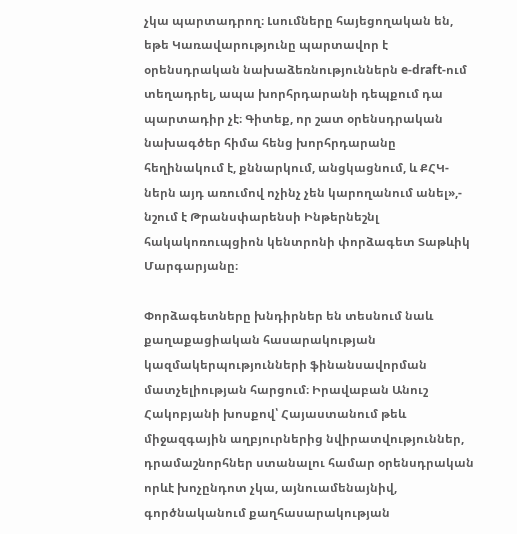չկա պարտադրող։ Լսումները հայեցողական են, եթե Կառավարությունը պարտավոր է օրենսդրական նախաձեռնություններն e-draft-ում տեղադրել, ապա խորհրդարանի դեպքում դա պարտադիր չէ։ Գիտեք, որ շատ օրենսդրական նախագծեր հիմա հենց խորհրդարանը հեղինակում է, քննարկում, անցկացնում, և ՔՀԿ-ներն այդ առումով ոչինչ չեն կարողանում անել»,- նշում է Թրանսփարենսի Ինթերնեշնլ հակակոռուպցիոն կենտրոնի փորձագետ Տաթևիկ Մարգարյանը։

Փորձագետները խնդիրներ են տեսնում նաև քաղաքացիական հասարակության կազմակերպությունների ֆինանսավորման մատչելիության հարցում։ Իրավաբան Անուշ Հակոբյանի խոսքով՝ Հայաստանում թեև միջազգային աղբյուրներից նվիրատվություններ, դրամաշնորհներ ստանալու համար օրենսդրական որևէ խոչընդոտ չկա, այնուամենայնիվ, գործնականում քաղհասարակության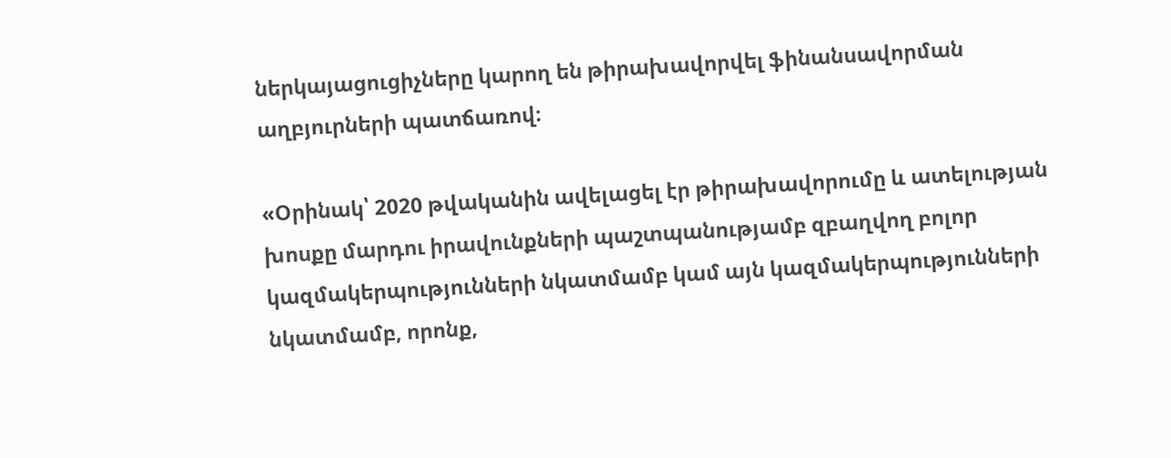ներկայացուցիչները կարող են թիրախավորվել ֆինանսավորման աղբյուրների պատճառով։

«Օրինակ՝ 2020 թվականին ավելացել էր թիրախավորումը և ատելության խոսքը մարդու իրավունքների պաշտպանությամբ զբաղվող բոլոր կազմակերպությունների նկատմամբ կամ այն կազմակերպությունների նկատմամբ, որոնք,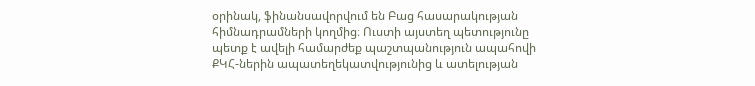օրինակ, ֆինանսավորվում են Բաց հասարակության հիմնադրամների կողմից։ Ուստի այստեղ պետությունը պետք է ավելի համարժեք պաշտպանություն ապահովի ՔԿՀ-ներին ապատեղեկատվությունից և ատելության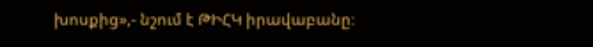խոսքից»,- նշում է ԹԻՀԿ իրավաբանը։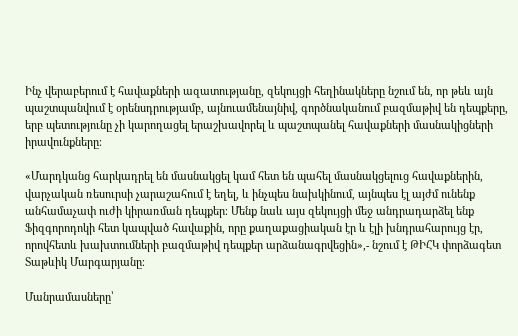Ինչ վերաբերում է հավաքների ազատությանը, զեկույցի հեղինակները նշում են, որ թեև այն պաշտպանվում է օրենսդրությամբ, այնուամենայնիվ, գործնականում բազմաթիվ են դեպքերը, երբ պետությունը չի կարողացել երաշխավորել և պաշտպանել հավաքների մասնակիցների իրավունքները։

«Մարդկանց հարկադրել են մասնակցել կամ հետ են պահել մասնակցելուց հավաքներին, վարչական ռեսուրսի չարաշահում է եղել, և ինչպես նախկինում, այնպես էլ այժմ ունենք անհամաչափ ուժի կիրառման դեպքեր։ Մենք նաև այս զեկույցի մեջ անդրադարձել ենք Ֆիզգորոդոկի հետ կապված հավաքին, որը քաղաքացիական էր և էլի խնդրահարույց էր, որովհետև խախտումների բազմաթիվ դեպքեր արձանագրվեցին»,- նշում է ԹԻՀԿ փորձագետ Տաթևիկ Մարգարյանը։

Մանրամասները՝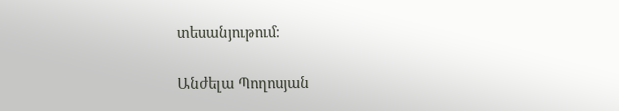տեսանյութում։

Անժելա Պողոսյան